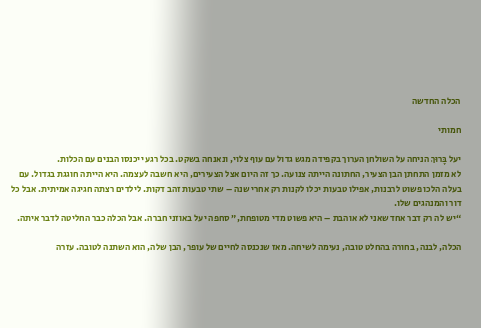הכלה החדשה

חמותי

יעל בָּרוּךְ הניחה על השולחן הערוך בקפידה מגש גדול עם עוף צלוי, ונאנחה בשקט. בכל רגע ייכנסו הבנים עם הכלות.
לא מזמן התחתן הבן הצעיר, החתונה הייתה צנועה. כך זה היום אצל הצעירים, היא חשבה לעצמה. היא הייתה חוגגת בגדול. עם בעלה הלכו פשוט לרבנות, אפילו טבעות יכלו לקנות רק אחרי שנה – שתי טבעות זהב דקות. לילדים רצתה חגיגה אמיתית. אבל כל דור והמנהגים שלו.
“יש לה רק דבר אחד שאני לא אוהבת – היא פשוט מדי מטופחת,” סחפה יעל באוזני חברה. אבל הכלה כבר החליטה לדבר איתה.

הכלה, לבנה, בחורה בהחלט טובה, נעימה לשיחה. מאז שנכנסה לחיים של עופר, הבן שלה, הוא השתנה לטובה. עזרה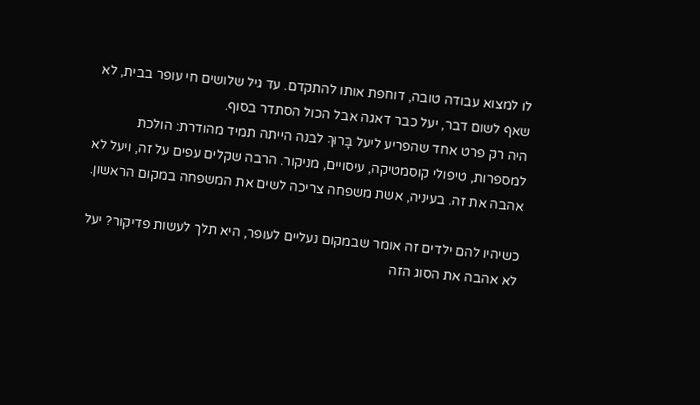לו למצוא עבודה טובה, דוחפת אותו להתקדם. עד גיל שלושים חי עופר בבית, לא שאף לשום דבר, יעל כבר דאגה אבל הכול הסתדר בסוף.
היה רק פרט אחד שהפריע ליעל בָּרוּךְ לבנה הייתה תמיד מהודרת: הולכת למספרות, טיפולי קוסמטיקה, עיסויים, מניקור. הרבה שקלים עפים על זה, ויעל לא אהבה את זה. בעיניה, אשת משפחה צריכה לשים את המשפחה במקום הראשון.

כשיהיו להם ילדים זה אומר שבמקום נעליים לעופר, היא תלך לעשות פדיקור? יעל לא אהבה את הסוג הזה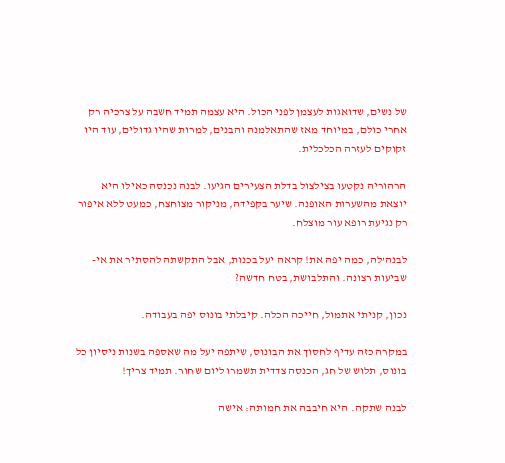של נשים, שדואגות לעצמן לפני הכול. היא עצמה תמיד חשבה על צרכיה רק אחרי כולם, במיוחד מאז שהתאלמנה והבנים, למרות שהיו גדולים, עוד היו זקוקים לעזרה הכלכלית.

הרהוריה נקטעו בצילצול בדלת הצעירים הגיעו. לבנה נכנסה כאילו היא יוצאת מהשערות האופנה. שיער בקפידה, מניקור מצוחצח, כמעט ללא איפור רק נגיעת רופא עור מוצלח.

לבנה’לה, כמה יפה את! קראה יעל בכנות, אבל התקשתה להסתיר את אי-שביעות רצונה. והתלבושת, בטח חדשה?

נכון, קניתי אתמול, חייכה הכלה. קיבלתי בונוס יפה בעבודה.

במקרה כזה עדיף לחסוך את הבונוס, שיתפה יעל מה שאספה בשנות ניסיון כל בונוס, תלוש של חג, הכנסה צדדית תשמרו ליום שחור. תמיד צריך!

לבנה שתקה. היא חיבבה את חמותה: אישה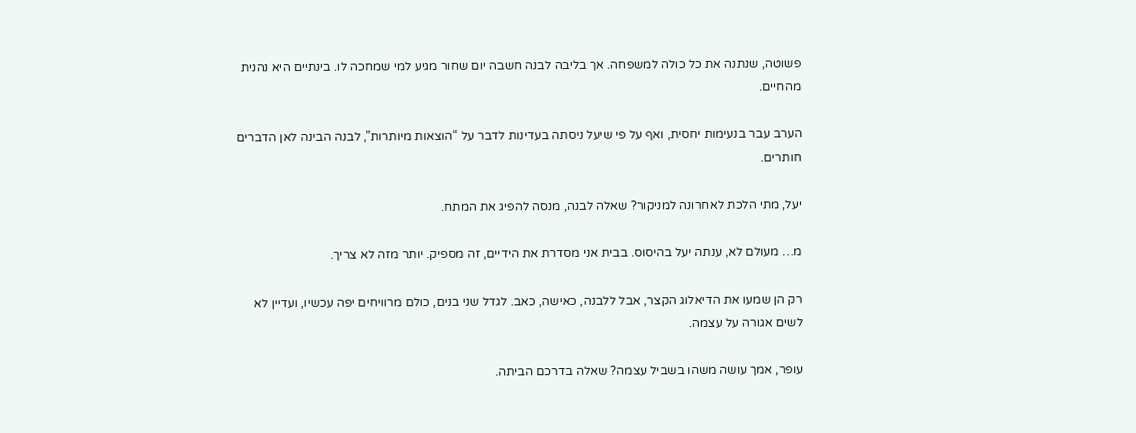פשוטה, שנתנה את כל כולה למשפחה. אך בליבה לבנה חשבה יום שחור מגיע למי שמחכה לו. בינתיים היא נהנית מהחיים.

הערב עבר בנעימות יחסית, ואף על פי שיעל ניסתה בעדינות לדבר על “הוצאות מיותרות”, לבנה הבינה לאן הדברים חותרים.

יעל, מתי הלכת לאחרונה למניקור? שאלה לבנה, מנסה להפיג את המתח.

מ… מעולם לא, ענתה יעל בהיסוס. בבית אני מסדרת את הידיים, זה מספיק. יותר מזה לא צריך.

רק הן שמעו את הדיאלוג הקצר, אבל ללבנה, כאישה, כאב. לגדל שני בנים, כולם מרוויחים יפה עכשיו, ועדיין לא לשים אגורה על עצמה.

עופר, אמך עושה משהו בשביל עצמה? שאלה בדרכם הביתה.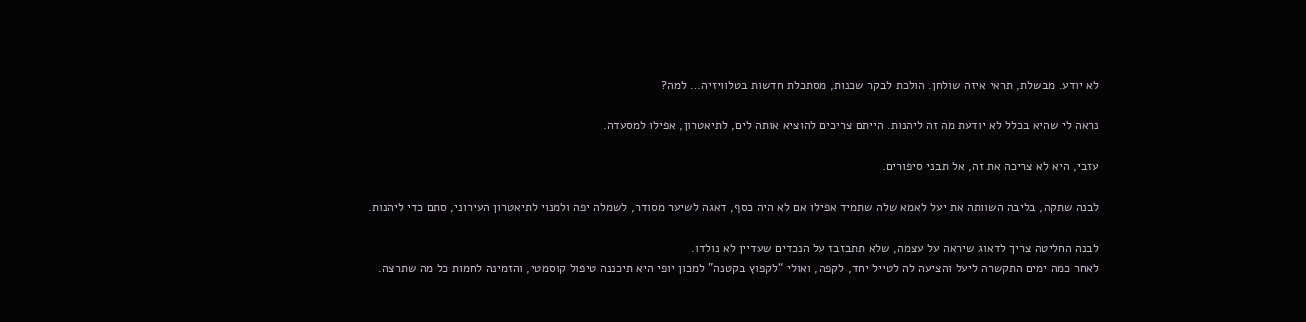לא יודע. מבשלת, תראי איזה שולחן. הולכת לבקר שכנות, מסתכלת חדשות בטלוויזיה… למה?

נראה לי שהיא בכלל לא יודעת מה זה ליהנות. הייתם צריכים להוציא אותה לים, לתיאטרון, אפילו למסעדה.

עזבי, היא לא צריכה את זה, אל תבני סיפורים.

לבנה שתקה, בליבה השוותה את יעל לאמא שלה שתמיד אפילו אם לא היה כסף, דאגה לשיער מסודר, לשמלה יפה ולמנוי לתיאטרון העירוני, סתם כדי ליהנות.

לבנה החליטה צריך לדאוג שיראה על עצמה, שלא תתבזבז על הנכדים שעדיין לא נולדו.
לאחר כמה ימים התקשרה ליעל והציעה לה לטייל יחד, לקפה, ואולי “לקפוץ בקטנה” למכון יופי היא תיכננה טיפול קוסמטי, והזמינה לחמות כל מה שתרצה.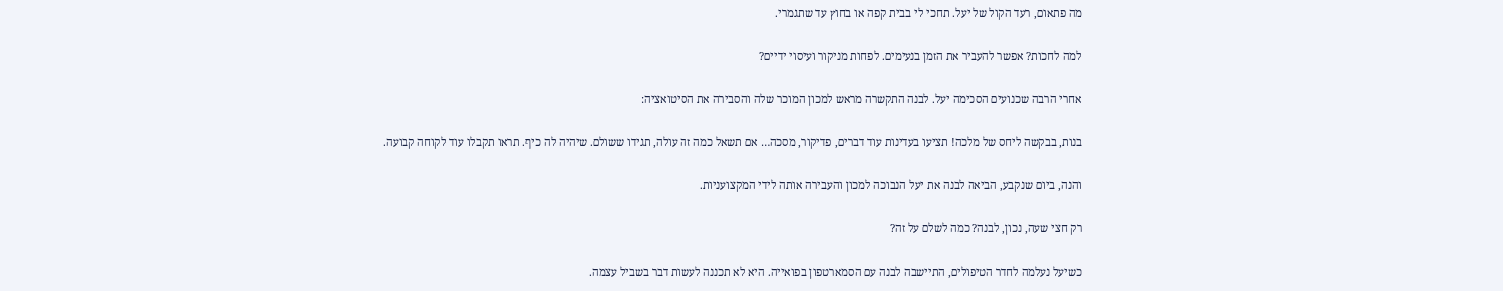מה פתאום, רעד הקול של יעל. תחכי לי בבית קפה או בחוץ עד שתגמרי.

למה לחכות? אפשר להעביר את הזמן בנעימים. לפחות מניקור ועיסוי ידיים?

אחרי הרבה שכנועים הסכימה יעל. לבנה התקשרה מראש למכון המוכר שלה והסבירה את הסיטואציה:

בנות, בבקשה ליחס של מלכה! תציעו בעדינות עוד דברים, פדיקור, מסכה… אם תשאל כמה זה עולה, תגידו ששולם. שיהיה לה כיף. תראו תקבלו עוד לקוחה קבועה.

והנה, ביום שנקבע, הביאה לבנה את יעל הנבוכה למכון והעבירה אותה לידי המקצועניות.

רק חצי שעה, נכון, לבנה? כמה לשלם על זה?

כשיעל נעלמה לחדר הטיפולים, התיישבה לבנה עם הסמארטפון בפואייה. היא לא תכננה לעשות דבר בשביל עצמה.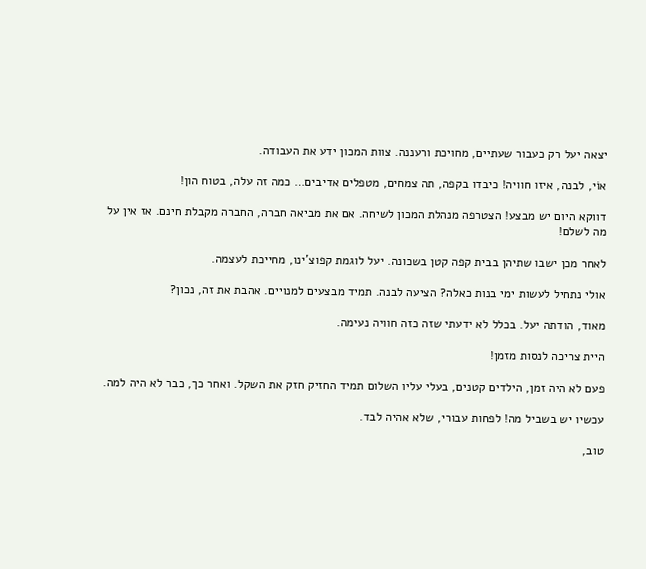יצאה יעל רק כעבור שעתיים, מחויכת ורעננה. צוות המכון ידע את העבודה.

אוֹי, לבנה, איזו חוויה! כיבדו בקפה, תה צמחים, מטפלים אדיבים… כמה זה עלה, בטוח הון!

דווקא היום יש מבצע! הצטרפה מנהלת המכון לשיחה. אם את מביאה חברה, החברה מקבלת חינם. אז אין על מה לשלם!

לאחר מכן ישבו שתיהן בבית קפה קטן בשכונה. יעל לוגמת קפוצ’ינו, מחייכת לעצמה.

אולי נתחיל לעשות ימי בנות כאלה? הציעה לבנה. תמיד מבצעים למנויים. אהבת את זה, נכון?

מאוד, הודתה יעל. בכלל לא ידעתי שזה כזה חוויה נעימה.

היית צריכה לנסות מזמן!

פעם לא היה זמן, הילדים קטנים, בעלי עליו השלום תמיד החזיק חזק את השקל. ואחר כך, כבר לא היה למה.

עכשיו יש בשביל מה! לפחות עבורי, שלא אהיה לבד.

טוב,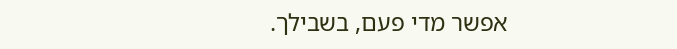אפשר מדי פעם, בשבילך.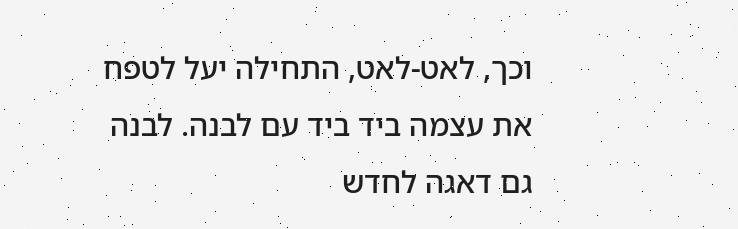וכך, לאט-לאט, התחילה יעל לטפח את עצמה ביד ביד עם לבנה. לבנה גם דאגה לחדש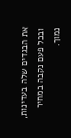את הבגדים שלה בעדינות, ובכל פעם נקבה במחיר נמוך.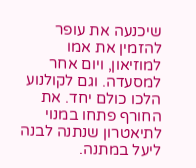שיכנעה את עופר להזמין את אמו למוזיאון, ויום אחר למסעדה. וגם לקולנוע הלכו כולם יחד. את החורף פתחו במנוי לתיאטרון שנתנה לבנה ליעל במתנה.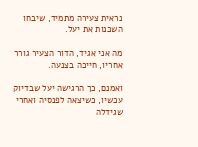נראית צעירה מתמיד, שיבחו השכנות את יעל.

מה אני אגיד, הדור הצעיר גורר אחריו, חייכה בצנעה.

ואמנם, כך הרגישה יעל שבדיוק עכשיו, כשיצאה לפנסיה ואחרי שגידלה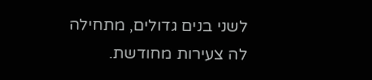לשני בנים גדולים, מתחילה לה צעירות מחודשת.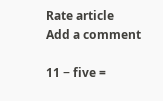Rate article
Add a comment

11 − five =